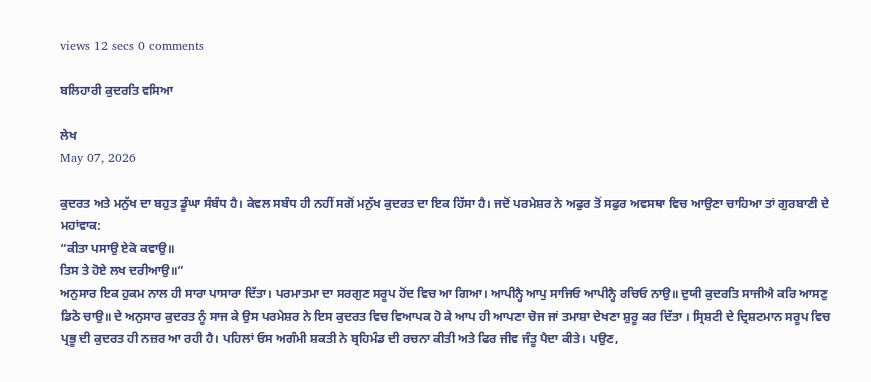views 12 secs 0 comments

ਬਲਿਹਾਰੀ ਕੁਦਰਤਿ ਵਸਿਆ

ਲੇਖ
May 07, 2026

ਕੁਦਰਤ ਅਤੇ ਮਨੁੱਖ ਦਾ ਬਹੁਤ ਡੂੰਘਾ ਸੰਬੰਧ ਹੈ। ਕੇਵਲ ਸਬੰਧ ਹੀ ਨਹੀਂ ਸਗੋਂ ਮਨੁੱਖ ਕੁਦਰਤ ਦਾ ਇਕ ਹਿੱਸਾ ਹੈ। ਜਦੋਂ ਪਰਮੇਸ਼ਰ ਨੇ ਅਫੁਰ ਤੋਂ ਸਫੁਰ ਅਵਸਥਾ ਵਿਚ ਆਉਣਾ ਚਾਹਿਆ ਤਾਂ ਗੁਰਬਾਣੀ ਦੇ ਮਹਾਂਵਾਕ:
“ਕੀਤਾ ਪਸਾਉ ਏਕੋ ਕਵਾਉ॥
ਤਿਸ ਤੇ ਹੋਏ ਲਖ ਦਰੀਆਉ॥”
ਅਨੁਸਾਰ ਇਕ ਹੁਕਮ ਨਾਲ ਹੀ ਸਾਰਾ ਪਾਸਾਰਾ ਦਿੱਤਾ। ਪਰਮਾਤਮਾ ਦਾ ਸਰਗੁਣ ਸਰੂਪ ਹੋਂਦ ਵਿਚ ਆ ਗਿਆ। ਆਪੀਨ੍ਹੈ ਆਪੁ ਸਾਜਿਓ ਆਪੀਨ੍ਹੈ ਰਚਿਓ ਨਾਉ॥ ਦੁਯੀ ਕੁਦਰਤਿ ਸਾਜੀਐ ਕਰਿ ਆਸਣੁ ਡਿਠੋ ਚਾਉ॥ ਦੇ ਅਨੁਸਾਰ ਕੁਦਰਤ ਨੂੰ ਸਾਜ ਕੇ ਉਸ ਪਰਮੇਸ਼ਰ ਨੇ ਇਸ ਕੁਦਰਤ ਵਿਚ ਵਿਆਪਕ ਹੋ ਕੇ ਆਪ ਹੀ ਆਪਣਾ ਚੋਜ ਜਾਂ ਤਮਾਸ਼ਾ ਦੇਖਣਾ ਸ਼ੁਰੂ ਕਰ ਦਿੱਤਾ । ਸ੍ਰਿਸ਼ਟੀ ਦੇ ਦ੍ਰਿਸ਼ਟਮਾਨ ਸਰੂਪ ਵਿਚ ਪ੍ਰਭੂ ਦੀ ਕੁਦਰਤ ਹੀ ਨਜ਼ਰ ਆ ਰਹੀ ਹੈ। ਪਹਿਲਾਂ ਓਸ ਅਗੰਮੀ ਸ਼ਕਤੀ ਨੇ ਬ੍ਰਹਿਮੰਡ ਦੀ ਰਚਨਾ ਕੀਤੀ ਅਤੇ ਫਿਰ ਜੀਵ ਜੰਤੂ ਪੈਦਾ ਕੀਤੇ। ਪਉਣ,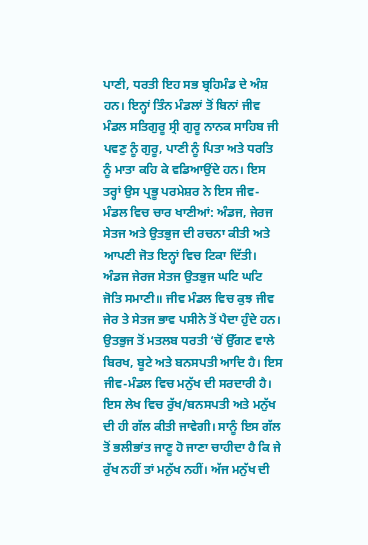ਪਾਣੀ, ਧਰਤੀ ਇਹ ਸਭ ਬ੍ਰਹਿਮੰਡ ਦੇ ਅੰਸ਼ ਹਨ। ਇਨ੍ਹਾਂ ਤਿੰਨ ਮੰਡਲਾਂ ਤੋਂ ਬਿਨਾਂ ਜੀਵ ਮੰਡਲ ਸਤਿਗੁਰੂ ਸ੍ਰੀ ਗੁਰੂ ਨਾਨਕ ਸਾਹਿਬ ਜੀ ਪਵਣੁ ਨੂੰ ਗੁਰੂ, ਪਾਣੀ ਨੂੰ ਪਿਤਾ ਅਤੇ ਧਰਤਿ ਨੂੰ ਮਾਤਾ ਕਹਿ ਕੇ ਵਡਿਆਉਂਦੇ ਹਨ। ਇਸ ਤਰ੍ਹਾਂ ਉਸ ਪ੍ਰਭੂ ਪਰਮੇਸ਼ਰ ਨੇ ਇਸ ਜੀਵ-ਮੰਡਲ ਵਿਚ ਚਾਰ ਖਾਣੀਆਂ: ਅੰਡਜ, ਜੇਰਜ ਸੇਤਜ ਅਤੇ ਉਤਭੁਜ ਦੀ ਰਚਨਾ ਕੀਤੀ ਅਤੇ ਆਪਣੀ ਜੋਤ ਇਨ੍ਹਾਂ ਵਿਚ ਟਿਕਾ ਦਿੱਤੀ। ਅੰਡਜ ਜੇਰਜ ਸੇਤਜ ਉਤਭੁਜ ਘਟਿ ਘਟਿ ਜੋਤਿ ਸਮਾਣੀ॥ ਜੀਵ ਮੰਡਲ ਵਿਚ ਕੁਝ ਜੀਵ ਜੇਰ ਤੇ ਸੇਤਜ ਭਾਵ ਪਸੀਨੇ ਤੋਂ ਪੈਦਾ ਹੁੰਦੇ ਹਨ। ਉਤਭੁਜ ਤੋਂ ਮਤਲਬ ਧਰਤੀ ‘ਚੋਂ ਉੱਗਣ ਵਾਲੇ ਬਿਰਖ, ਬੂਟੇ ਅਤੇ ਬਨਸਪਤੀ ਆਦਿ ਹੈ। ਇਸ ਜੀਵ-ਮੰਡਲ ਵਿਚ ਮਨੁੱਖ ਦੀ ਸਰਦਾਰੀ ਹੈ। ਇਸ ਲੇਖ ਵਿਚ ਰੁੱਖ/ਬਨਸਪਤੀ ਅਤੇ ਮਨੁੱਖ ਦੀ ਹੀ ਗੱਲ ਕੀਤੀ ਜਾਵੇਗੀ। ਸਾਨੂੰ ਇਸ ਗੱਲ ਤੋਂ ਭਲੀਭਾਂਤ ਜਾਣੂ ਹੋ ਜਾਣਾ ਚਾਹੀਦਾ ਹੈ ਕਿ ਜੇ ਰੁੱਖ ਨਹੀਂ ਤਾਂ ਮਨੁੱਖ ਨਹੀਂ। ਅੱਜ ਮਨੁੱਖ ਦੀ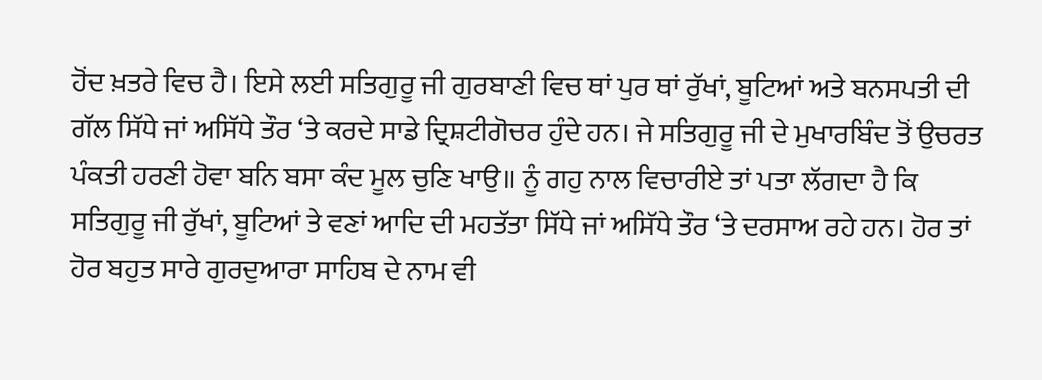ਹੋਂਦ ਖ਼ਤਰੇ ਵਿਚ ਹੈ। ਇਸੇ ਲਈ ਸਤਿਗੁਰੂ ਜੀ ਗੁਰਬਾਣੀ ਵਿਚ ਥਾਂ ਪੁਰ ਥਾਂ ਰੁੱਖਾਂ, ਬੂਟਿਆਂ ਅਤੇ ਬਨਸਪਤੀ ਦੀ ਗੱਲ ਸਿੱਧੇ ਜਾਂ ਅਸਿੱਧੇ ਤੌਰ ‘ਤੇ ਕਰਦੇ ਸਾਡੇ ਦ੍ਰਿਸ਼ਟੀਗੋਚਰ ਹੁੰਦੇ ਹਨ। ਜੇ ਸਤਿਗੁਰੂ ਜੀ ਦੇ ਮੁਖਾਰਬਿੰਦ ਤੋਂ ਉਚਰਤ ਪੰਕਤੀ ਹਰਣੀ ਹੋਵਾ ਬਨਿ ਬਸਾ ਕੰਦ ਮੂਲ ਚੁਣਿ ਖਾਉ॥ ਨੂੰ ਗਹੁ ਨਾਲ ਵਿਚਾਰੀਏ ਤਾਂ ਪਤਾ ਲੱਗਦਾ ਹੈ ਕਿ ਸਤਿਗੁਰੂ ਜੀ ਰੁੱਖਾਂ, ਬੂਟਿਆਂ ਤੇ ਵਣਾਂ ਆਦਿ ਦੀ ਮਹਤੱਤਾ ਸਿੱਧੇ ਜਾਂ ਅਸਿੱਧੇ ਤੌਰ ‘ਤੇ ਦਰਸਾਅ ਰਹੇ ਹਨ। ਹੋਰ ਤਾਂ ਹੋਰ ਬਹੁਤ ਸਾਰੇ ਗੁਰਦੁਆਰਾ ਸਾਹਿਬ ਦੇ ਨਾਮ ਵੀ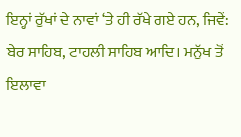ਇਨ੍ਹਾਂ ਰੁੱਖਾਂ ਦੇ ਨਾਵਾਂ ‘ਤੇ ਹੀ ਰੱਖੇ ਗਏ ਹਨ, ਜਿਵੇਂ: ਬੇਰ ਸਾਹਿਬ, ਟਾਹਲੀ ਸਾਹਿਬ ਆਦਿ। ਮਨੁੱਖ ਤੋਂ ਇਲਾਵਾ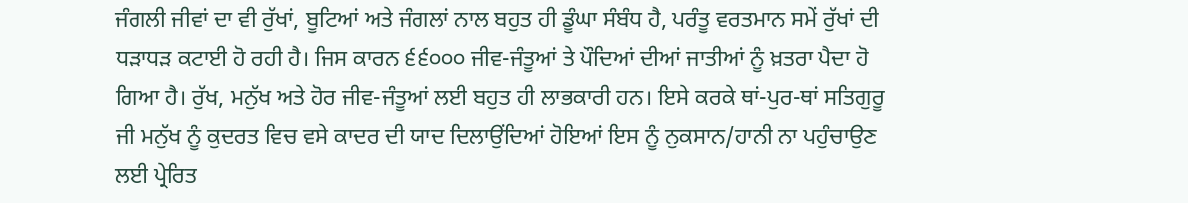ਜੰਗਲੀ ਜੀਵਾਂ ਦਾ ਵੀ ਰੁੱਖਾਂ, ਬੂਟਿਆਂ ਅਤੇ ਜੰਗਲਾਂ ਨਾਲ ਬਹੁਤ ਹੀ ਡੂੰਘਾ ਸੰਬੰਧ ਹੈ, ਪਰੰਤੂ ਵਰਤਮਾਨ ਸਮੇਂ ਰੁੱਖਾਂ ਦੀ ਧੜਾਧੜ ਕਟਾਈ ਹੋ ਰਹੀ ਹੈ। ਜਿਸ ਕਾਰਨ ੬੬੦੦੦ ਜੀਵ-ਜੰਤੂਆਂ ਤੇ ਪੌਦਿਆਂ ਦੀਆਂ ਜਾਤੀਆਂ ਨੂੰ ਖ਼ਤਰਾ ਪੈਦਾ ਹੋ ਗਿਆ ਹੈ। ਰੁੱਖ, ਮਨੁੱਖ ਅਤੇ ਹੋਰ ਜੀਵ-ਜੰਤੂਆਂ ਲਈ ਬਹੁਤ ਹੀ ਲਾਭਕਾਰੀ ਹਨ। ਇਸੇ ਕਰਕੇ ਥਾਂ-ਪੁਰ-ਥਾਂ ਸਤਿਗੁਰੂ ਜੀ ਮਨੁੱਖ ਨੂੰ ਕੁਦਰਤ ਵਿਚ ਵਸੇ ਕਾਦਰ ਦੀ ਯਾਦ ਦਿਲਾਉਂਦਿਆਂ ਹੋਇਆਂ ਇਸ ਨੂੰ ਨੁਕਸਾਨ/ਹਾਨੀ ਨਾ ਪਹੁੰਚਾਉਣ ਲਈ ਪ੍ਰੇਰਿਤ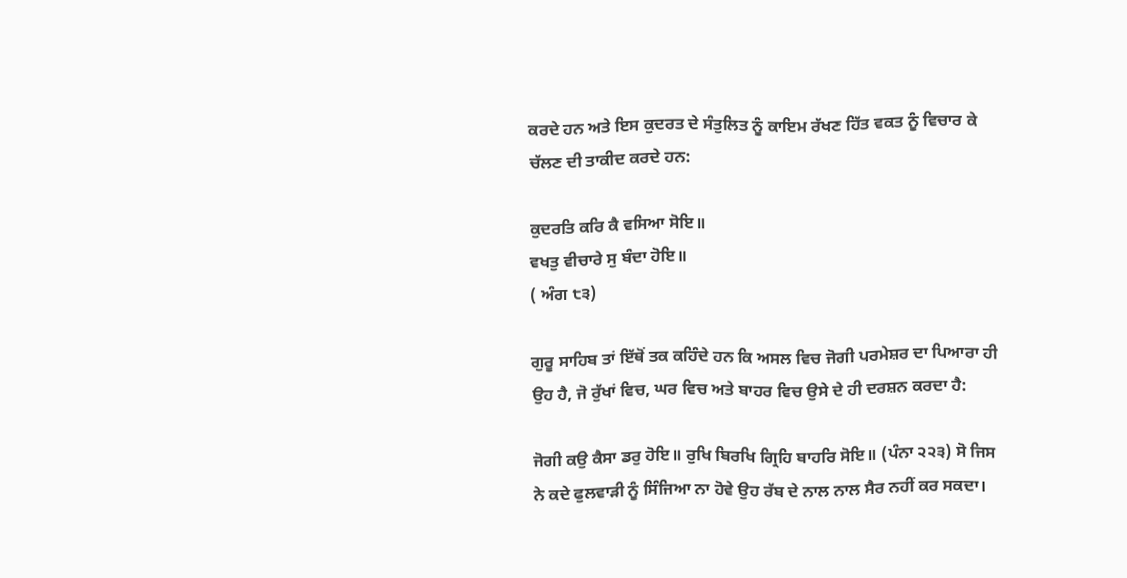ਕਰਦੇ ਹਨ ਅਤੇ ਇਸ ਕੁਦਰਤ ਦੇ ਸੰਤੁਲਿਤ ਨੂੰ ਕਾਇਮ ਰੱਖਣ ਹਿੱਤ ਵਕਤ ਨੂੰ ਵਿਚਾਰ ਕੇ ਚੱਲਣ ਦੀ ਤਾਕੀਦ ਕਰਦੇ ਹਨ:

ਕੁਦਰਤਿ ਕਰਿ ਕੈ ਵਸਿਆ ਸੋਇ॥
ਵਖਤੁ ਵੀਚਾਰੇ ਸੁ ਬੰਦਾ ਹੋਇ॥
( ਅੰਗ ੮੩)

ਗੁਰੂ ਸਾਹਿਬ ਤਾਂ ਇੱਥੋਂ ਤਕ ਕਹਿੰਦੇ ਹਨ ਕਿ ਅਸਲ ਵਿਚ ਜੋਗੀ ਪਰਮੇਸ਼ਰ ਦਾ ਪਿਆਰਾ ਹੀ ਉਹ ਹੈ, ਜੋ ਰੁੱਖਾਂ ਵਿਚ, ਘਰ ਵਿਚ ਅਤੇ ਬਾਹਰ ਵਿਚ ਉਸੇ ਦੇ ਹੀ ਦਰਸ਼ਨ ਕਰਦਾ ਹੈ:

ਜੋਗੀ ਕਉ ਕੈਸਾ ਡਰੁ ਹੋਇ॥ ਰੁਖਿ ਬਿਰਖਿ ਗ੍ਰਿਹਿ ਬਾਹਰਿ ਸੋਇ॥ (ਪੰਨਾ ੨੨੩) ਸੋ ਜਿਸ ਨੇ ਕਦੇ ਫੁਲਵਾੜੀ ਨੂੰ ਸਿੰਜਿਆ ਨਾ ਹੋਵੇ ਉਹ ਰੱਬ ਦੇ ਨਾਲ ਨਾਲ ਸੈਰ ਨਹੀਂ ਕਰ ਸਕਦਾ।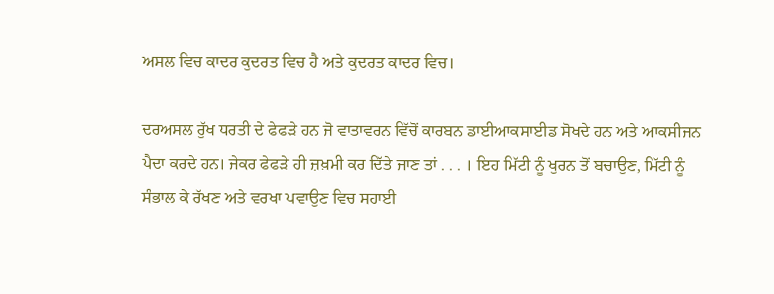ਅਸਲ ਵਿਚ ਕਾਦਰ ਕੁਦਰਤ ਵਿਚ ਹੈ ਅਤੇ ਕੁਦਰਤ ਕਾਦਰ ਵਿਚ।

ਦਰਅਸਲ ਰੁੱਖ ਧਰਤੀ ਦੇ ਫੇਫੜੇ ਹਨ ਜੋ ਵਾਤਾਵਰਨ ਵਿੱਚੋਂ ਕਾਰਬਨ ਡਾਈਆਕਸਾਈਡ ਸੋਖਦੇ ਹਨ ਅਤੇ ਆਕਸੀਜਨ ਪੈਦਾ ਕਰਦੇ ਹਨ। ਜੇਕਰ ਫੇਫੜੇ ਹੀ ਜ਼ਖ਼ਮੀ ਕਰ ਦਿੱਤੇ ਜਾਣ ਤਾਂ . . . । ਇਹ ਮਿੱਟੀ ਨੂੰ ਖੁਰਨ ਤੋਂ ਬਚਾਉਣ, ਮਿੱਟੀ ਨੂੰ ਸੰਭਾਲ ਕੇ ਰੱਖਣ ਅਤੇ ਵਰਖਾ ਪਵਾਉਣ ਵਿਚ ਸਹਾਈ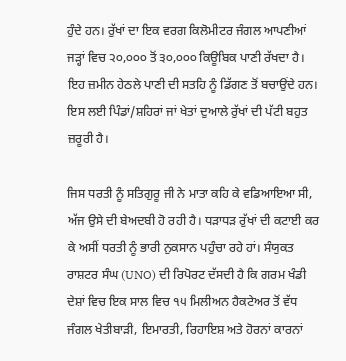ਹੁੰਦੇ ਹਨ। ਰੁੱਖਾਂ ਦਾ ਇਕ ਵਰਗ ਕਿਲੋਮੀਟਰ ਜੰਗਲ ਆਪਣੀਆਂ ਜੜ੍ਹਾਂ ਵਿਚ ੨੦,੦੦੦ ਤੋਂ ੩੦,੦੦੦ ਕਿਊਬਿਕ ਪਾਣੀ ਰੱਖਦਾ ਹੈ। ਇਹ ਜ਼ਮੀਨ ਹੇਠਲੇ ਪਾਣੀ ਦੀ ਸਤਹਿ ਨੂੰ ਡਿੱਗਣ ਤੋਂ ਬਚਾਉਂਦੇ ਹਨ। ਇਸ ਲਈ ਪਿੰਡਾਂ/ਸ਼ਹਿਰਾਂ ਜਾਂ ਖੇਤਾਂ ਦੁਆਲੇ ਰੁੱਖਾਂ ਦੀ ਪੱਟੀ ਬਹੁਤ ਜ਼ਰੂਰੀ ਹੈ।

ਜਿਸ ਧਰਤੀ ਨੂੰ ਸਤਿਗੁਰੂ ਜੀ ਨੇ ਮਾਤਾ ਕਹਿ ਕੇ ਵਡਿਆਇਆ ਸੀ, ਅੱਜ ਉਸੇ ਦੀ ਬੇਅਦਬੀ ਹੋ ਰਹੀ ਹੈ। ਧੜਾਧੜ ਰੁੱਖਾਂ ਦੀ ਕਟਾਈ ਕਰ ਕੇ ਅਸੀਂ ਧਰਤੀ ਨੂੰ ਭਾਰੀ ਨੁਕਸਾਨ ਪਹੁੰਚਾ ਰਹੇ ਹਾਂ। ਸੰਯੁਕਤ ਰਾਸ਼ਟਰ ਸੰਘ (UNO) ਦੀ ਰਿਪੋਰਟ ਦੱਸਦੀ ਹੈ ਕਿ ਗਰਮ ਖੰਡੀ
ਦੇਸ਼ਾਂ ਵਿਚ ਇਕ ਸਾਲ ਵਿਚ ੧੫ ਮਿਲੀਅਨ ਹੈਕਟੇਅਰ ਤੋਂ ਵੱਧ ਜੰਗਲ ਖੇਤੀਬਾੜੀ, ਇਮਾਰਤੀ, ਰਿਹਾਇਸ਼ ਅਤੇ ਹੋਰਨਾਂ ਕਾਰਨਾਂ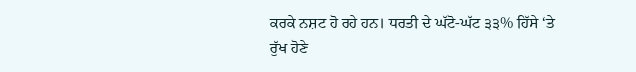ਕਰਕੇ ਨਸ਼ਟ ਹੋ ਰਹੇ ਹਨ। ਧਰਤੀ ਦੇ ਘੱਟੋ-ਘੱਟ ੩੩% ਹਿੱਸੇ ‘ਤੇ ਰੁੱਖ ਹੋਣੇ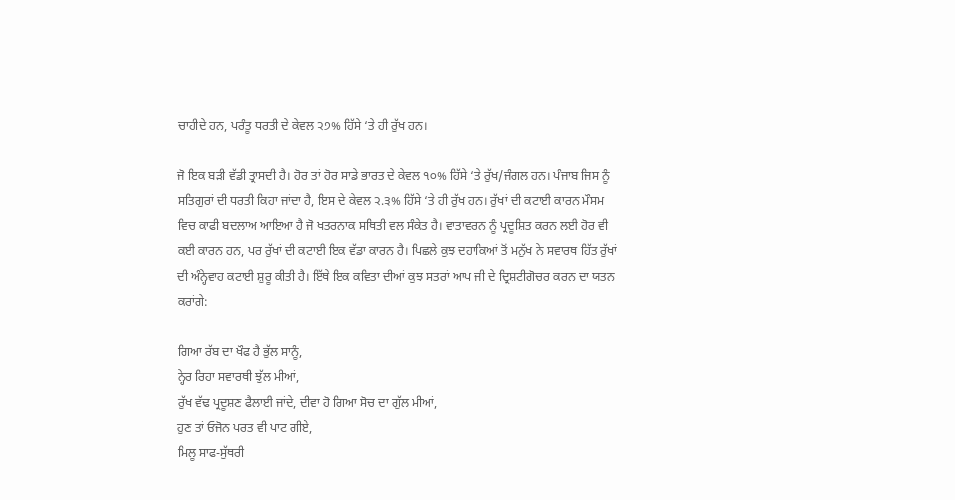ਚਾਹੀਦੇ ਹਨ, ਪਰੰਤੂ ਧਰਤੀ ਦੇ ਕੇਵਲ ੨੭% ਹਿੱਸੇ ‘ਤੇ ਹੀ ਰੁੱਖ ਹਨ।

ਜੋ ਇਕ ਬੜੀ ਵੱਡੀ ਤ੍ਰਾਸਦੀ ਹੈ। ਹੋਰ ਤਾਂ ਹੋਰ ਸਾਡੇ ਭਾਰਤ ਦੇ ਕੇਵਲ ੧੦% ਹਿੱਸੇ ‘ਤੇ ਰੁੱਖ/ਜੰਗਲ ਹਨ। ਪੰਜਾਬ ਜਿਸ ਨੂੰ ਸਤਿਗੁਰਾਂ ਦੀ ਧਰਤੀ ਕਿਹਾ ਜਾਂਦਾ ਹੈ, ਇਸ ਦੇ ਕੇਵਲ ੨.੩% ਹਿੱਸੇ ‘ਤੇ ਹੀ ਰੁੱਖ ਹਨ। ਰੁੱਖਾਂ ਦੀ ਕਟਾਈ ਕਾਰਨ ਮੌਸਮ ਵਿਚ ਕਾਫੀ ਬਦਲਾਅ ਆਇਆ ਹੈ ਜੋ ਖਤਰਨਾਕ ਸਥਿਤੀ ਵਲ ਸੰਕੇਤ ਹੈ। ਵਾਤਾਵਰਨ ਨੂੰ ਪ੍ਰਦੂਸ਼ਿਤ ਕਰਨ ਲਈ ਹੋਰ ਵੀ ਕਈ ਕਾਰਨ ਹਨ, ਪਰ ਰੁੱਖਾਂ ਦੀ ਕਟਾਈ ਇਕ ਵੱਡਾ ਕਾਰਨ ਹੈ। ਪਿਛਲੇ ਕੁਝ ਦਹਾਕਿਆਂ ਤੋਂ ਮਨੁੱਖ ਨੇ ਸਵਾਰਥ ਹਿੱਤ ਰੁੱਖਾਂ ਦੀ ਅੰਨ੍ਹੇਵਾਹ ਕਟਾਈ ਸ਼ੁਰੂ ਕੀਤੀ ਹੈ। ਇੱਥੇ ਇਕ ਕਵਿਤਾ ਦੀਆਂ ਕੁਝ ਸਤਰਾਂ ਆਪ ਜੀ ਦੇ ਦ੍ਰਿਸ਼ਟੀਗੋਚਰ ਕਰਨ ਦਾ ਯਤਨ ਕਰਾਂਗੇ:

ਗਿਆ ਰੱਬ ਦਾ ਖੌਫ ਹੈ ਭੁੱਲ ਸਾਨੂੰ,
ਨ੍ਹੇਰ ਰਿਹਾ ਸਵਾਰਥੀ ਝੁੱਲ ਮੀਆਂ,
ਰੁੱਖ ਵੱਢ ਪ੍ਰਦੂਸ਼ਣ ਫੈਲਾਈ ਜਾਂਦੇ, ਦੀਵਾ ਹੋ ਗਿਆ ਸੋਚ ਦਾ ਗੁੱਲ ਮੀਆਂ,
ਹੁਣ ਤਾਂ ਓਜੋਨ ਪਰਤ ਵੀ ਪਾਟ ਗੀਏ,
ਮਿਲੂ ਸਾਫ-ਸੁੱਥਰੀ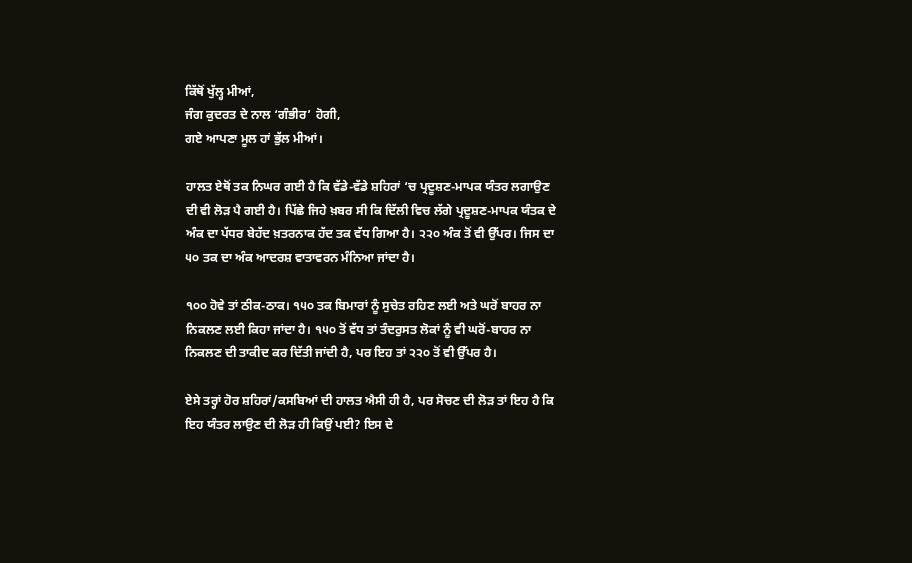ਕਿੱਥੋਂ ਖੁੱਲ੍ਹ ਮੀਆਂ,
ਜੰਗ ਕੁਦਰਤ ਦੇ ਨਾਲ ‘ਗੰਭੀਰ’ ਹੋਗੀ,
ਗਏ ਆਪਣਾ ਮੂਲ ਹਾਂ ਭੁੱਲ ਮੀਆਂ।

ਹਾਲਤ ਏਥੋਂ ਤਕ ਨਿਘਰ ਗਈ ਹੈ ਕਿ ਵੱਡੇ-ਵੱਡੇ ਸ਼ਹਿਰਾਂ ‘ਚ ਪ੍ਰਦੂਸ਼ਣ-ਮਾਪਕ ਯੰਤਰ ਲਗਾਉਣ ਦੀ ਵੀ ਲੋੜ ਪੈ ਗਈ ਹੈ। ਪਿੱਛੇ ਜਿਹੇ ਖ਼ਬਰ ਸੀ ਕਿ ਦਿੱਲੀ ਵਿਚ ਲੱਗੇ ਪ੍ਰਦੂਸ਼ਣ-ਮਾਪਕ ਯੰਤਕ ਦੇ ਅੰਕ ਦਾ ਪੱਧਰ ਬੇਹੱਦ ਖ਼ਤਰਨਾਕ ਹੱਦ ਤਕ ਵੱਧ ਗਿਆ ਹੈ। ੨੨੦ ਅੰਕ ਤੋਂ ਵੀ ਉੱਪਰ। ਜਿਸ ਦਾ ੫੦ ਤਕ ਦਾ ਅੰਕ ਆਦਰਸ਼ ਵਾਤਾਵਰਨ ਮੰਨਿਆ ਜਾਂਦਾ ਹੈ।

੧੦੦ ਹੋਵੇ ਤਾਂ ਠੀਕ-ਠਾਕ। ੧੫੦ ਤਕ ਬਿਮਾਰਾਂ ਨੂੰ ਸੁਚੇਤ ਰਹਿਣ ਲਈ ਅਤੇ ਘਰੋਂ ਬਾਹਰ ਨਾ ਨਿਕਲਣ ਲਈ ਕਿਹਾ ਜਾਂਦਾ ਹੈ। ੧੫੦ ਤੋਂ ਵੱਧ ਤਾਂ ਤੰਦਰੁਸਤ ਲੋਕਾਂ ਨੂੰ ਵੀ ਘਰੋਂ-ਬਾਹਰ ਨਾ ਨਿਕਲਣ ਦੀ ਤਾਕੀਦ ਕਰ ਦਿੱਤੀ ਜਾਂਦੀ ਹੈ, ਪਰ ਇਹ ਤਾਂ ੨੨੦ ਤੋਂ ਵੀ ਉੱਪਰ ਹੈ।

ਏਸੇ ਤਰ੍ਹਾਂ ਹੋਰ ਸ਼ਹਿਰਾਂ/ਕਸਬਿਆਂ ਦੀ ਹਾਲਤ ਐਸੀ ਹੀ ਹੈ, ਪਰ ਸੋਚਣ ਦੀ ਲੋੜ ਤਾਂ ਇਹ ਹੈ ਕਿ ਇਹ ਯੰਤਰ ਲਾਉਣ ਦੀ ਲੋੜ ਹੀ ਕਿਉਂ ਪਈ? ਇਸ ਦੇ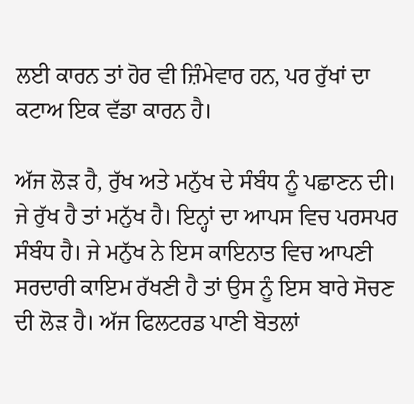ਲਈ ਕਾਰਨ ਤਾਂ ਹੋਰ ਵੀ ਜ਼ਿੰਮੇਵਾਰ ਹਨ, ਪਰ ਰੁੱਖਾਂ ਦਾ ਕਟਾਅ ਇਕ ਵੱਡਾ ਕਾਰਨ ਹੈ।

ਅੱਜ ਲੋੜ ਹੈ, ਰੁੱਖ ਅਤੇ ਮਨੁੱਖ ਦੇ ਸੰਬੰਧ ਨੂੰ ਪਛਾਣਨ ਦੀ। ਜੇ ਰੁੱਖ ਹੈ ਤਾਂ ਮਨੁੱਖ ਹੈ। ਇਨ੍ਹਾਂ ਦਾ ਆਪਸ ਵਿਚ ਪਰਸਪਰ ਸੰਬੰਧ ਹੈ। ਜੇ ਮਨੁੱਖ ਨੇ ਇਸ ਕਾਇਨਾਤ ਵਿਚ ਆਪਣੀ ਸਰਦਾਰੀ ਕਾਇਮ ਰੱਖਣੀ ਹੈ ਤਾਂ ਉਸ ਨੂੰ ਇਸ ਬਾਰੇ ਸੋਚਣ ਦੀ ਲੋੜ ਹੈ। ਅੱਜ ਫਿਲਟਰਡ ਪਾਣੀ ਬੋਤਲਾਂ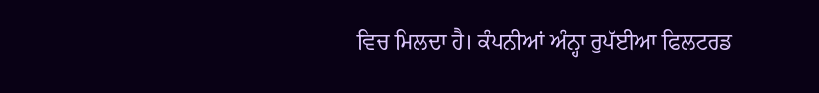ਵਿਚ ਮਿਲਦਾ ਹੈ। ਕੰਪਨੀਆਂ ਅੰਨ੍ਹਾ ਰੁਪੱਈਆ ਫਿਲਟਰਡ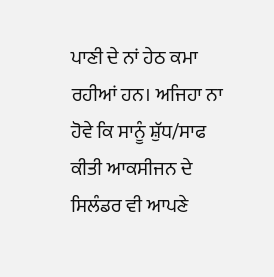ਪਾਣੀ ਦੇ ਨਾਂ ਹੇਠ ਕਮਾ ਰਹੀਆਂ ਹਨ। ਅਜਿਹਾ ਨਾ ਹੋਵੇ ਕਿ ਸਾਨੂੰ ਸ਼ੁੱਧ/ਸਾਫ ਕੀਤੀ ਆਕਸੀਜਨ ਦੇ ਸਿਲੰਡਰ ਵੀ ਆਪਣੇ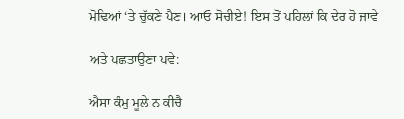ਮੋਢਿਆਂ ‘ਤੇ ਚੁੱਕਣੇ ਪੈਣ। ਆਓ ਸੋਚੀਏ! ਇਸ ਤੋਂ ਪਹਿਲਾਂ ਕਿ ਦੇਰ ਹੋ ਜਾਵੇ

ਅਤੇ ਪਛਤਾਉਣਾ ਪਵੇ:

ਐਸਾ ਕੰਮੁ ਮੂਲੇ ਨ ਕੀਚੈ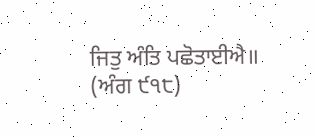ਜਿਤੁ ਅੰਤਿ ਪਛੋਤਾਈਐ॥ (ਅੰਗ ੯੧੮)